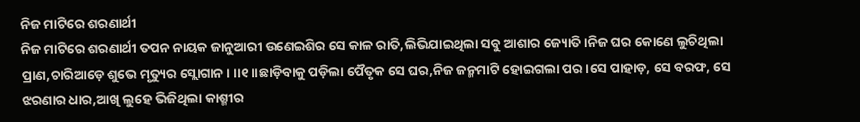ନିଜ ମାଟିରେ ଶରଣାର୍ଥୀ
ନିଜ ମାଟିରେ ଶରଣାର୍ଥୀ ତପନ ନାୟକ ଜାନୁଆରୀ ଉଣେଇଶିର ସେ କାଳ ରାତି,ଲିଭିଯାଇଥିଲା ସବୁ ଆଶାର ଜ୍ୟୋତି।ନିଜ ଘର କୋଣେ ଲୁଚିଥିଲା ପ୍ରାଣ,ଚାରିଆଡ଼େ ଶୁଭେ ମୃତ୍ୟୁର ସ୍ଲୋଗାନ। ।।୧।।ଛାଡ଼ିବାକୁ ପଡ଼ିଲା ପୈତୃକ ସେ ଘର,ନିଜ ଜନ୍ମମାଟି ହୋଇଗଲା ପର।ସେ ପାହାଡ଼, ସେ ବରଫ, ସେ ଝରଣାର ଧାର,ଆଖି ଲୁହେ ଭିଜିଥିଲା କାଶ୍ମୀର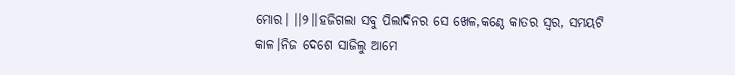ମୋର। ।।୨।।ହଜିଗଲା ସବୁ ପିଲାଦିନର ସେ ଖେଳ,କଣ୍ଠେ କାତର ସ୍ୱର, ସମୟଟି କାଳ।ନିଜ ଦେଶେ ସାଜିଲୁ ଆମେ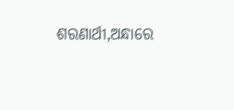ଶରଣାର୍ଥୀ,ଅନ୍ଧାରେ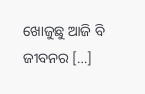ଖୋଜୁଛୁ ଆଜି ବି ଜୀବନର […]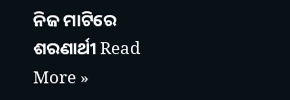ନିଜ ମାଟିରେ ଶରଣାର୍ଥୀ Read More »